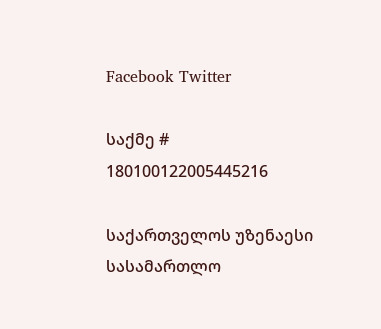Facebook Twitter

საქმე # 180100122005445216

საქართველოს უზენაესი სასამართლო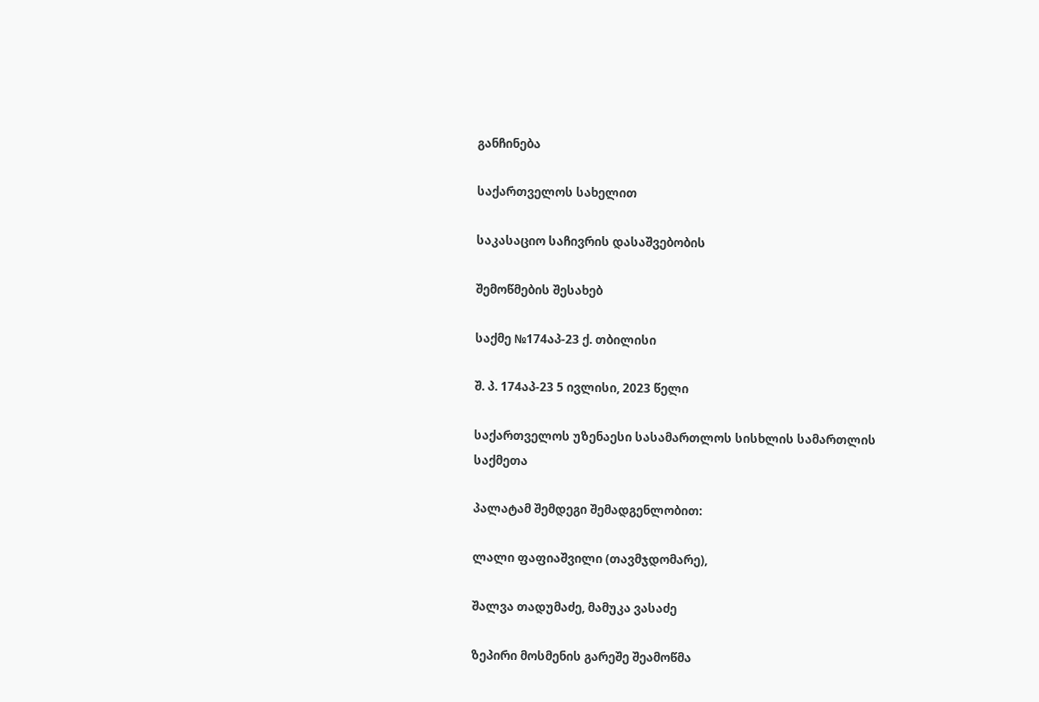განჩინება

საქართველოს სახელით

საკასაციო საჩივრის დასაშვებობის

შემოწმების შესახებ

საქმე №174აპ-23 ქ. თბილისი

შ. პ. 174აპ-23 5 ივლისი, 2023 წელი

საქართველოს უზენაესი სასამართლოს სისხლის სამართლის საქმეთა

პალატამ შემდეგი შემადგენლობით:

ლალი ფაფიაშვილი (თავმჯდომარე),

შალვა თადუმაძე, მამუკა ვასაძე

ზეპირი მოსმენის გარეშე შეამოწმა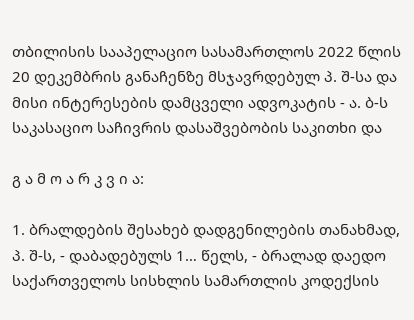თბილისის სააპელაციო სასამართლოს 2022 წლის 20 დეკემბრის განაჩენზე მსჯავრდებულ პ. შ-სა და მისი ინტერესების დამცველი ადვოკატის - ა. ბ-ს საკასაციო საჩივრის დასაშვებობის საკითხი და

გ ა მ ო ა რ კ ვ ი ა:

1. ბრალდების შესახებ დადგენილების თანახმად, პ. შ-ს, - დაბადებულს 1… წელს, - ბრალად დაედო საქართველოს სისხლის სამართლის კოდექსის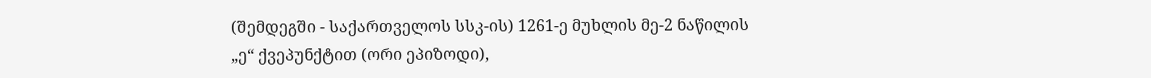(შემდეგში - საქართველოს სსკ-ის) 1261-ე მუხლის მე-2 ნაწილის „ე“ ქვეპუნქტით (ორი ეპიზოდი),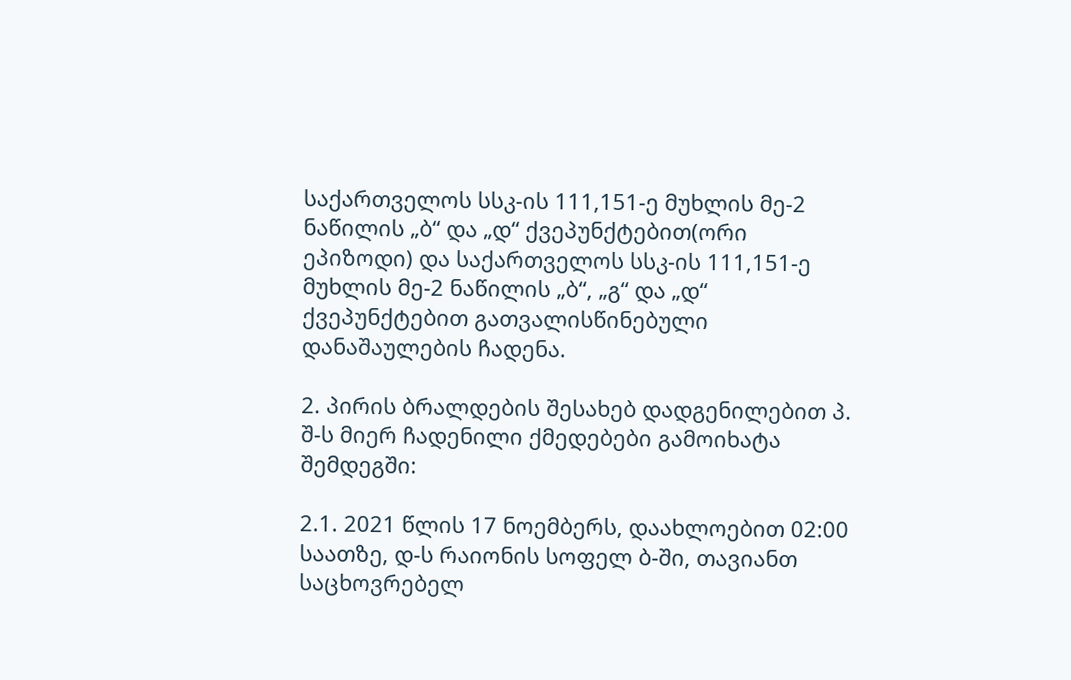საქართველოს სსკ-ის 111,151-ე მუხლის მე-2 ნაწილის „ბ“ და „დ“ ქვეპუნქტებით(ორი ეპიზოდი) და საქართველოს სსკ-ის 111,151-ე მუხლის მე-2 ნაწილის „ბ“, „გ“ და „დ“ ქვეპუნქტებით გათვალისწინებული დანაშაულების ჩადენა.

2. პირის ბრალდების შესახებ დადგენილებით პ. შ-ს მიერ ჩადენილი ქმედებები გამოიხატა შემდეგში:

2.1. 2021 წლის 17 ნოემბერს, დაახლოებით 02:00 საათზე, დ-ს რაიონის სოფელ ბ-ში, თავიანთ საცხოვრებელ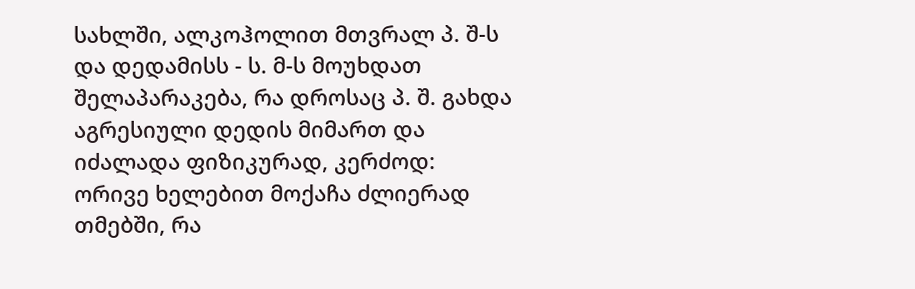სახლში, ალკოჰოლით მთვრალ პ. შ-ს და დედამისს - ს. მ-ს მოუხდათ შელაპარაკება, რა დროსაც პ. შ. გახდა აგრესიული დედის მიმართ და იძალადა ფიზიკურად, კერძოდ: ორივე ხელებით მოქაჩა ძლიერად თმებში, რა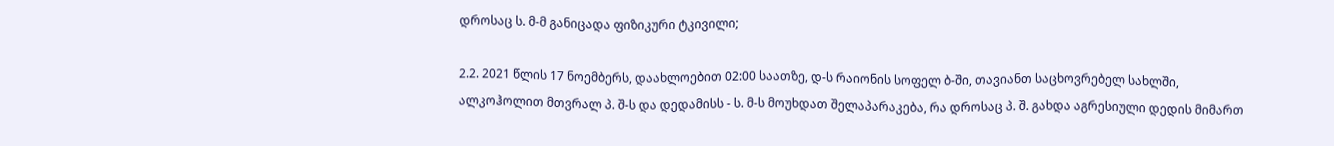დროსაც ს. მ-მ განიცადა ფიზიკური ტკივილი;

2.2. 2021 წლის 17 ნოემბერს, დაახლოებით 02:00 საათზე, დ-ს რაიონის სოფელ ბ-ში, თავიანთ საცხოვრებელ სახლში, ალკოჰოლით მთვრალ პ. შ-ს და დედამისს - ს. მ-ს მოუხდათ შელაპარაკება, რა დროსაც პ. შ. გახდა აგრესიული დედის მიმართ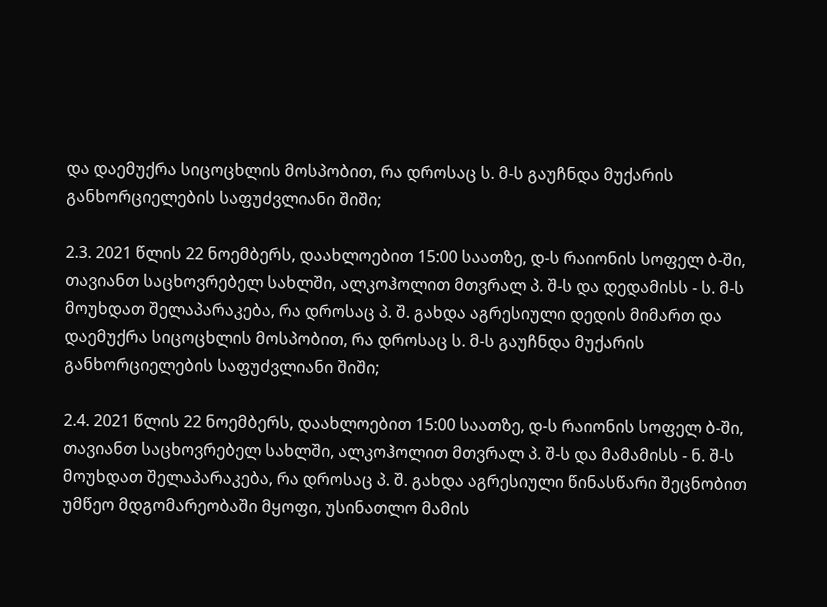და დაემუქრა სიცოცხლის მოსპობით, რა დროსაც ს. მ-ს გაუჩნდა მუქარის განხორციელების საფუძვლიანი შიში;

2.3. 2021 წლის 22 ნოემბერს, დაახლოებით 15:00 საათზე, დ-ს რაიონის სოფელ ბ-ში, თავიანთ საცხოვრებელ სახლში, ალკოჰოლით მთვრალ პ. შ-ს და დედამისს - ს. მ-ს მოუხდათ შელაპარაკება, რა დროსაც პ. შ. გახდა აგრესიული დედის მიმართ და დაემუქრა სიცოცხლის მოსპობით, რა დროსაც ს. მ-ს გაუჩნდა მუქარის განხორციელების საფუძვლიანი შიში;

2.4. 2021 წლის 22 ნოემბერს, დაახლოებით 15:00 საათზე, დ-ს რაიონის სოფელ ბ-ში, თავიანთ საცხოვრებელ სახლში, ალკოჰოლით მთვრალ პ. შ-ს და მამამისს - ნ. შ-ს მოუხდათ შელაპარაკება, რა დროსაც პ. შ. გახდა აგრესიული წინასწარი შეცნობით უმწეო მდგომარეობაში მყოფი, უსინათლო მამის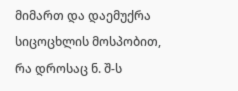მიმართ და დაემუქრა სიცოცხლის მოსპობით, რა დროსაც ნ. შ-ს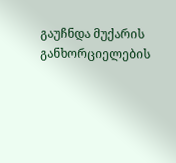გაუჩნდა მუქარის განხორციელების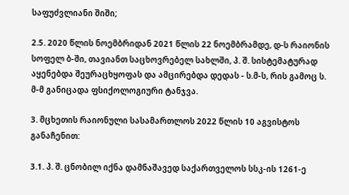საფუძვლიანი შიში;

2.5. 2020 წლის ნოემბრიდან 2021 წლის 22 ნოემბრამდე, დ-ს რაიონის სოფელ ბ-ში, თავიანთ საცხოვრებელ სახლში, პ. შ. სისტემატურად აყენებდა შეურაცხყოფას და ამცირებდა დედას - ს.მ-ს, რის გამოც ს. მ-მ განიცადა ფსიქოლოგიური ტანჯვა.

3. მცხეთის რაიონული სასამართლოს 2022 წლის 10 აგვისტოს განაჩენით:

3.1. პ. შ. ცნობილ იქნა დამნაშავედ საქართველოს სსკ-ის 1261-ე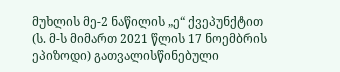მუხლის მე-2 ნაწილის „ე“ ქვეპუნქტით (ს. მ-ს მიმართ 2021 წლის 17 ნოემბრის ეპიზოდი) გათვალისწინებული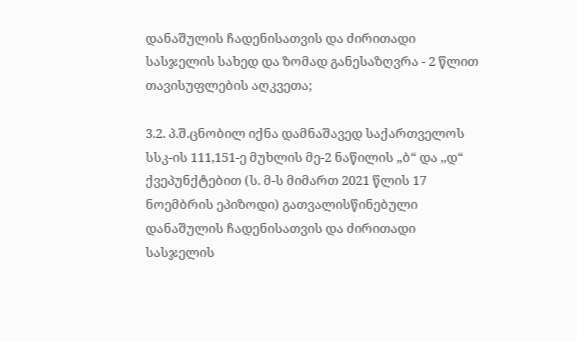დანაშულის ჩადენისათვის და ძირითადი სასჯელის სახედ და ზომად განესაზღვრა - 2 წლით თავისუფლების აღკვეთა;

3.2. პ.შ.ცნობილ იქნა დამნაშავედ საქართველოს სსკ-ის 111,151-ე მუხლის მე-2 ნაწილის „ბ“ და ,,დ“ ქვეპუნქტებით (ს. მ-ს მიმართ 2021 წლის 17 ნოემბრის ეპიზოდი) გათვალისწინებული დანაშულის ჩადენისათვის და ძირითადი სასჯელის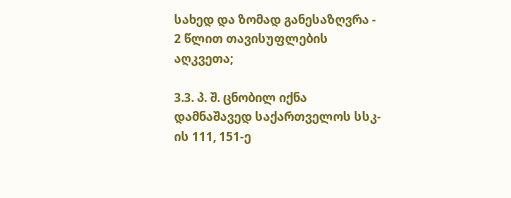სახედ და ზომად განესაზღვრა - 2 წლით თავისუფლების აღკვეთა;

3.3. პ. შ. ცნობილ იქნა დამნაშავედ საქართველოს სსკ-ის 111, 151-ე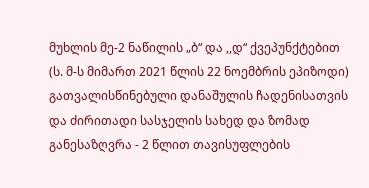მუხლის მე-2 ნაწილის „ბ“ და ,,დ“ ქვეპუნქტებით (ს. მ-ს მიმართ 2021 წლის 22 ნოემბრის ეპიზოდი) გათვალისწინებული დანაშულის ჩადენისათვის და ძირითადი სასჯელის სახედ და ზომად განესაზღვრა - 2 წლით თავისუფლების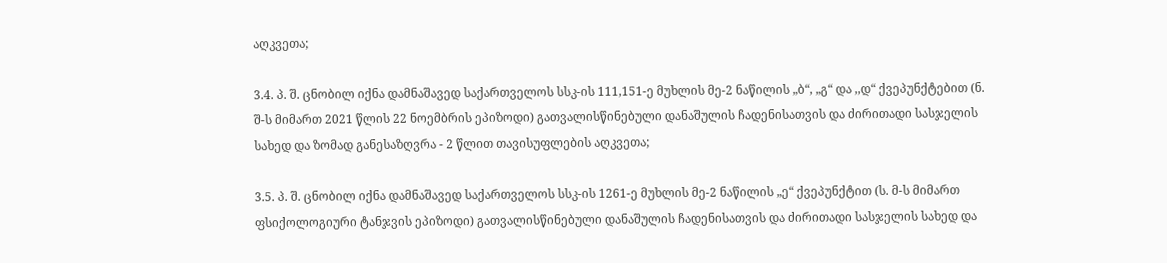აღკვეთა;

3.4. პ. შ. ცნობილ იქნა დამნაშავედ საქართველოს სსკ-ის 111,151-ე მუხლის მე-2 ნაწილის „ბ“, „გ“ და ,,დ“ ქვეპუნქტებით (ნ. შ-ს მიმართ 2021 წლის 22 ნოემბრის ეპიზოდი) გათვალისწინებული დანაშულის ჩადენისათვის და ძირითადი სასჯელის სახედ და ზომად განესაზღვრა - 2 წლით თავისუფლების აღკვეთა;

3.5. პ. შ. ცნობილ იქნა დამნაშავედ საქართველოს სსკ-ის 1261-ე მუხლის მე-2 ნაწილის „ე“ ქვეპუნქტით (ს. მ-ს მიმართ ფსიქოლოგიური ტანჯვის ეპიზოდი) გათვალისწინებული დანაშულის ჩადენისათვის და ძირითადი სასჯელის სახედ და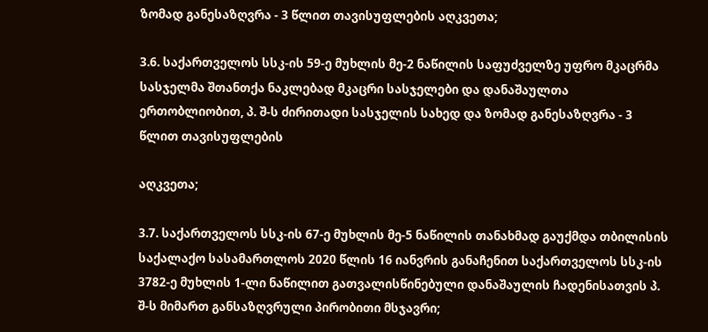ზომად განესაზღვრა - 3 წლით თავისუფლების აღკვეთა;

3.6. საქართველოს სსკ-ის 59-ე მუხლის მე-2 ნაწილის საფუძველზე უფრო მკაცრმა სასჯელმა შთანთქა ნაკლებად მკაცრი სასჯელები და დანაშაულთა ერთობლიობით, პ. შ-ს ძირითადი სასჯელის სახედ და ზომად განესაზღვრა - 3 წლით თავისუფლების

აღკვეთა;

3.7. საქართველოს სსკ-ის 67-ე მუხლის მე-5 ნაწილის თანახმად გაუქმდა თბილისის საქალაქო სასამართლოს 2020 წლის 16 იანვრის განაჩენით საქართველოს სსკ-ის 3782-ე მუხლის 1-ლი ნაწილით გათვალისწინებული დანაშაულის ჩადენისათვის პ. შ-ს მიმართ განსაზღვრული პირობითი მსჯავრი;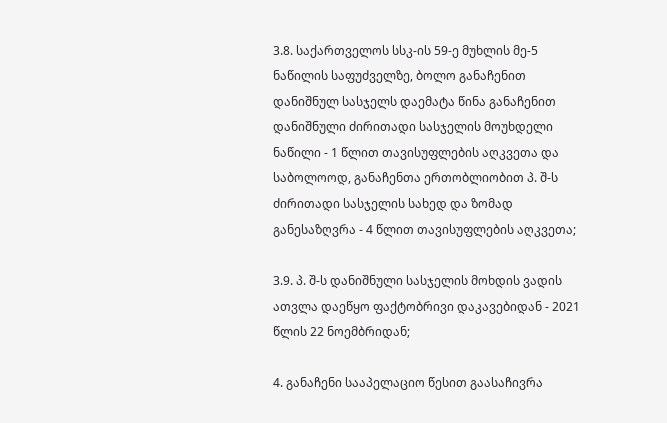3.8. საქართველოს სსკ-ის 59-ე მუხლის მე-5 ნაწილის საფუძველზე, ბოლო განაჩენით დანიშნულ სასჯელს დაემატა წინა განაჩენით დანიშნული ძირითადი სასჯელის მოუხდელი ნაწილი - 1 წლით თავისუფლების აღკვეთა და საბოლოოდ, განაჩენთა ერთობლიობით პ. შ-ს ძირითადი სასჯელის სახედ და ზომად განესაზღვრა - 4 წლით თავისუფლების აღკვეთა;

3.9. პ. შ-ს დანიშნული სასჯელის მოხდის ვადის ათვლა დაეწყო ფაქტობრივი დაკავებიდან - 2021 წლის 22 ნოემბრიდან;

4. განაჩენი სააპელაციო წესით გაასაჩივრა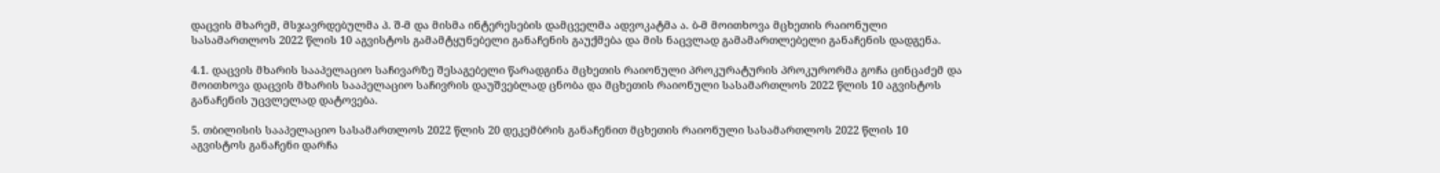დაცვის მხარემ, მსჯავრდებულმა პ. შ-მ და მისმა ინტერესების დამცველმა ადვოკატმა ა. ბ-მ მოითხოვა მცხეთის რაიონული სასამართლოს 2022 წლის 10 აგვისტოს გამამტყუნებელი განაჩენის გაუქმება და მის ნაცვლად გამამართლებელი განაჩენის დადგენა.

4.1. დაცვის მხარის სააპელაციო საჩივარზე შესაგებელი წარადგინა მცხეთის რაიონული პროკურატურის პროკურორმა გოჩა ცინცაძემ და მოითხოვა დაცვის მხარის სააპელაციო საჩივრის დაუშვებლად ცნობა და მცხეთის რაიონული სასამართლოს 2022 წლის 10 აგვისტოს განაჩენის უცვლელად დატოვება.

5. თბილისის სააპელაციო სასამართლოს 2022 წლის 20 დეკემბრის განაჩენით მცხეთის რაიონული სასამართლოს 2022 წლის 10 აგვისტოს განაჩენი დარჩა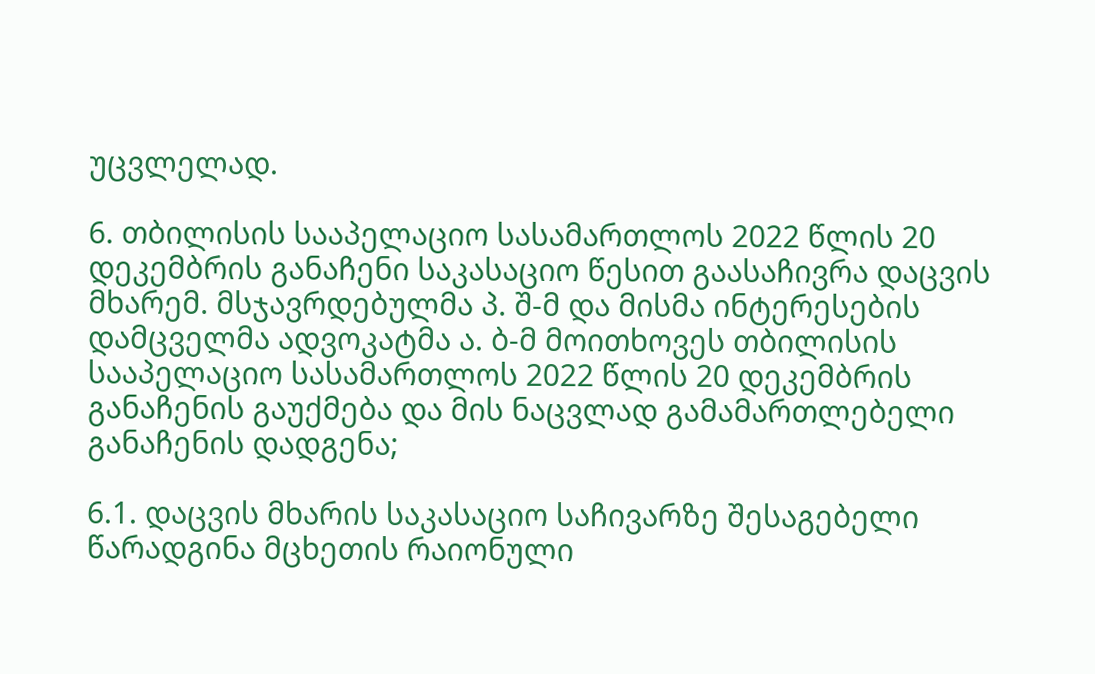უცვლელად.

6. თბილისის სააპელაციო სასამართლოს 2022 წლის 20 დეკემბრის განაჩენი საკასაციო წესით გაასაჩივრა დაცვის მხარემ. მსჯავრდებულმა პ. შ-მ და მისმა ინტერესების დამცველმა ადვოკატმა ა. ბ-მ მოითხოვეს თბილისის სააპელაციო სასამართლოს 2022 წლის 20 დეკემბრის განაჩენის გაუქმება და მის ნაცვლად გამამართლებელი განაჩენის დადგენა;

6.1. დაცვის მხარის საკასაციო საჩივარზე შესაგებელი წარადგინა მცხეთის რაიონული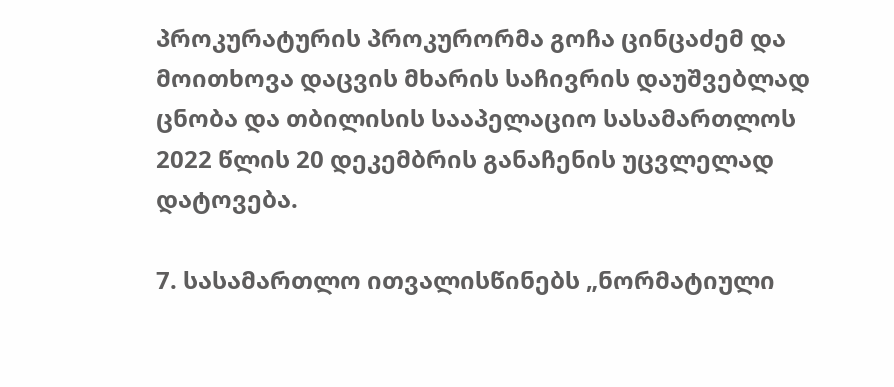პროკურატურის პროკურორმა გოჩა ცინცაძემ და მოითხოვა დაცვის მხარის საჩივრის დაუშვებლად ცნობა და თბილისის სააპელაციო სასამართლოს 2022 წლის 20 დეკემბრის განაჩენის უცვლელად დატოვება.

7. სასამართლო ითვალისწინებს „ნორმატიული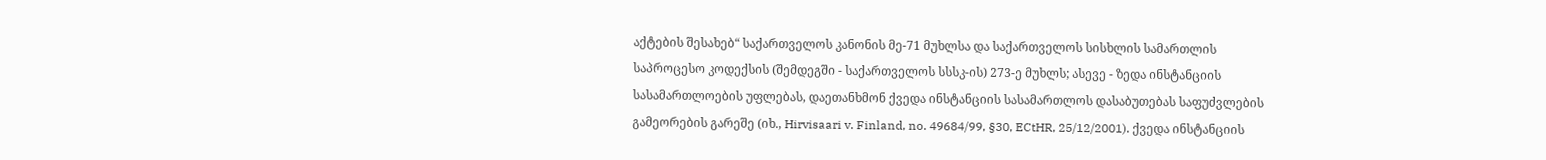აქტების შესახებ“ საქართველოს კანონის მე-71 მუხლსა და საქართველოს სისხლის სამართლის საპროცესო კოდექსის (შემდეგში - საქართველოს სსსკ-ის) 273-ე მუხლს; ასევე - ზედა ინსტანციის სასამართლოების უფლებას, დაეთანხმონ ქვედა ინსტანციის სასამართლოს დასაბუთებას საფუძვლების გამეორების გარეშე (იხ., Hirvisaari v. Finland, no. 49684/99, §30, ECtHR, 25/12/2001). ქვედა ინსტანციის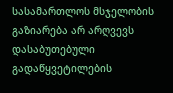სასამართლოს მსჯელობის გაზიარება არ არღვევს დასაბუთებული გადაწყვეტილების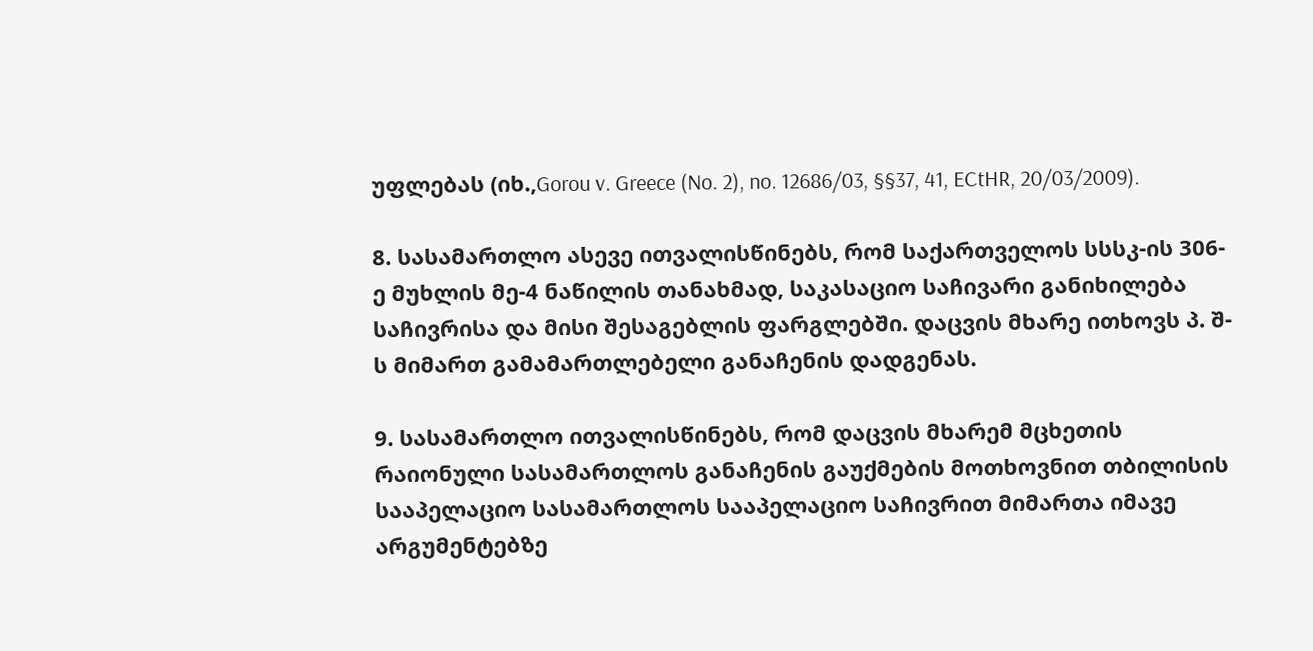უფლებას (იხ.,Gorou v. Greece (No. 2), no. 12686/03, §§37, 41, ECtHR, 20/03/2009).

8. სასამართლო ასევე ითვალისწინებს, რომ საქართველოს სსსკ-ის 306-ე მუხლის მე-4 ნაწილის თანახმად, საკასაციო საჩივარი განიხილება საჩივრისა და მისი შესაგებლის ფარგლებში. დაცვის მხარე ითხოვს პ. შ-ს მიმართ გამამართლებელი განაჩენის დადგენას.

9. სასამართლო ითვალისწინებს, რომ დაცვის მხარემ მცხეთის რაიონული სასამართლოს განაჩენის გაუქმების მოთხოვნით თბილისის სააპელაციო სასამართლოს სააპელაციო საჩივრით მიმართა იმავე არგუმენტებზე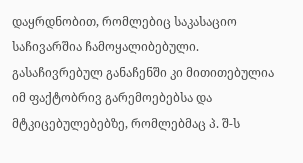დაყრდნობით, რომლებიც საკასაციო საჩივარშია ჩამოყალიბებული. გასაჩივრებულ განაჩენში კი მითითებულია იმ ფაქტობრივ გარემოებებსა და მტკიცებულებებზე, რომლებმაც პ. შ-ს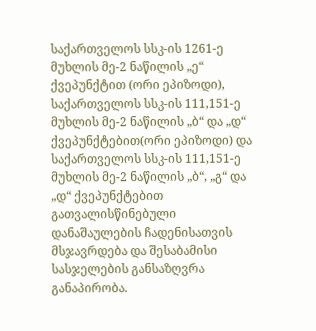საქართველოს სსკ-ის 1261-ე მუხლის მე-2 ნაწილის „ე“ ქვეპუნქტით (ორი ეპიზოდი), საქართველოს სსკ-ის 111,151-ე მუხლის მე-2 ნაწილის „ბ“ და „დ“ ქვეპუნქტებით(ორი ეპიზოდი) და საქართველოს სსკ-ის 111,151-ე მუხლის მე-2 ნაწილის „ბ“, „გ“ და „დ“ ქვეპუნქტებით გათვალისწინებული დანაშაულების ჩადენისათვის მსჯავრდება და შესაბამისი სასჯელების განსაზღვრა განაპირობა.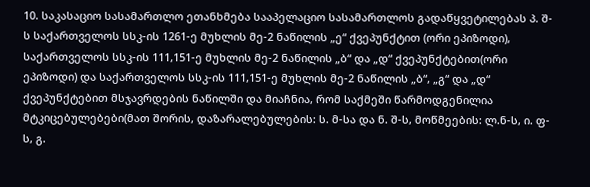10. საკასაციო სასამართლო ეთანხმება სააპელაციო სასამართლოს გადაწყვეტილებას პ. შ-ს საქართველოს სსკ-ის 1261-ე მუხლის მე-2 ნაწილის „ე“ ქვეპუნქტით (ორი ეპიზოდი), საქართველოს სსკ-ის 111,151-ე მუხლის მე-2 ნაწილის „ბ“ და „დ“ ქვეპუნქტებით(ორი ეპიზოდი) და საქართველოს სსკ-ის 111,151-ე მუხლის მე-2 ნაწილის „ბ“, „გ“ და „დ“ ქვეპუნქტებით მსჯავრდების ნაწილში და მიაჩნია, რომ საქმეში წარმოდგენილია მტკიცებულებები(მათ შორის, დაზარალებულების: ს. მ-სა და ნ. შ-ს, მოწმეების: ლ.ნ-ს, ი. ფ-ს, გ.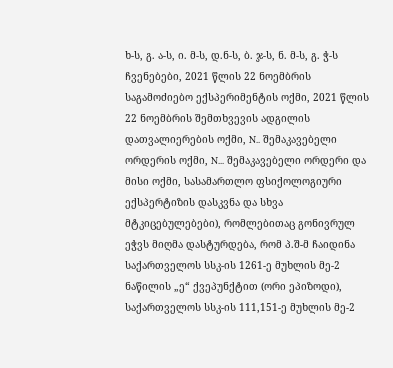ხ-ს, გ. ა-ს, ი. მ-ს, დ.ნ-ს, ბ. ჯ-ს, ნ. მ-ს, გ. ჭ-ს ჩვენებები, 2021 წლის 22 ნოემბრის საგამოძიებო ექსპერიმენტის ოქმი, 2021 წლის 22 ნოემბრის შემთხვევის ადგილის დათვალიერების ოქმი, N.. შემაკავებელი ორდერის ოქმი, N... შემაკავებელი ორდერი და მისი ოქმი, სასამართლო ფსიქოლოგიური ექსპერტიზის დასკვნა და სხვა მტკიცებულებები), რომლებითაც გონივრულ ეჭვს მიღმა დასტურდება, რომ პ.შ-მ ჩაიდინა საქართველოს სსკ-ის 1261-ე მუხლის მე-2 ნაწილის „ე“ ქვეპუნქტით (ორი ეპიზოდი), საქართველოს სსკ-ის 111,151-ე მუხლის მე-2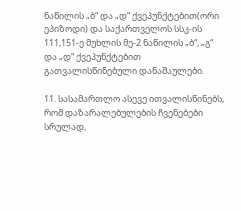ნაწილის „ბ“ და „დ“ ქვეპუნქტებით(ორი ეპიზოდი) და საქართველოს სსკ-ის 111,151-ე მუხლის მე-2 ნაწილის „ბ“, „გ“ და „დ“ ქვეპუნქტებით გათვალისწინებული დანაშაულები.

11. სასამართლო ასევე ითვალისწინებს, რომ დაზარალებულების ჩვენებები სრულად,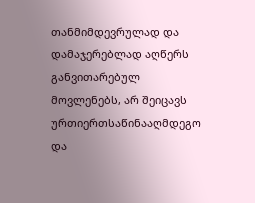თანმიმდევრულად და დამაჯერებლად აღწერს განვითარებულ მოვლენებს, არ შეიცავს ურთიერთსაწინააღმდეგო და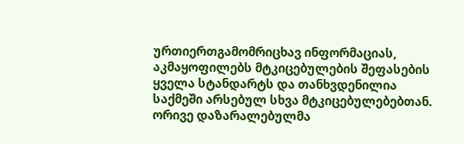ურთიერთგამომრიცხავ ინფორმაციას, აკმაყოფილებს მტკიცებულების შეფასების ყველა სტანდარტს და თანხვდენილია საქმეში არსებულ სხვა მტკიცებულებებთან. ორივე დაზარალებულმა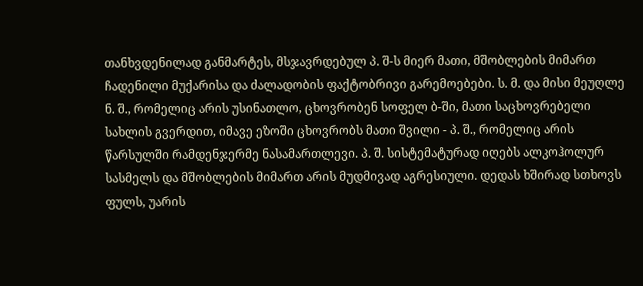თანხვდენილად განმარტეს, მსჯავრდებულ პ. შ-ს მიერ მათი, მშობლების მიმართ ჩადენილი მუქარისა და ძალადობის ფაქტობრივი გარემოებები. ს. მ. და მისი მეუღლე ნ. შ., რომელიც არის უსინათლო, ცხოვრობენ სოფელ ბ-ში, მათი საცხოვრებელი სახლის გვერდით, იმავე ეზოში ცხოვრობს მათი შვილი - პ. შ., რომელიც არის წარსულში რამდენჯერმე ნასამართლევი. პ. შ. სისტემატურად იღებს ალკოჰოლურ სასმელს და მშობლების მიმართ არის მუდმივად აგრესიული. დედას ხშირად სთხოვს ფულს, უარის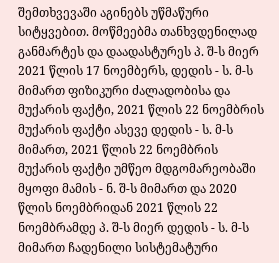შემთხვევაში აგინებს უწმაწური სიტყვებით. მოწმეებმა თანხვდენილად განმარტეს და დაადასტურეს პ. შ-ს მიერ 2021 წლის 17 ნოემბერს, დედის - ს. მ-ს მიმართ ფიზიკური ძალადობისა და მუქარის ფაქტი, 2021 წლის 22 ნოემბრის მუქარის ფაქტი ასევე დედის - ს. მ-ს მიმართ, 2021 წლის 22 ნოემბრის მუქარის ფაქტი უმწეო მდგომარეობაში მყოფი მამის - ნ. შ-ს მიმართ და 2020 წლის ნოემბრიდან 2021 წლის 22 ნოემბრამდე პ. შ-ს მიერ დედის - ს. მ-ს მიმართ ჩადენილი სისტემატური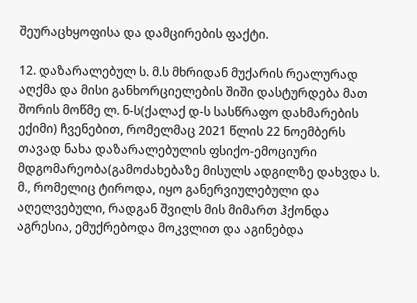შეურაცხყოფისა და დამცირების ფაქტი.

12. დაზარალებულ ს. მ.ს მხრიდან მუქარის რეალურად აღქმა და მისი განხორციელების შიში დასტურდება მათ შორის მოწმე ლ. ნ-ს(ქალაქ დ-ს სასწრაფო დახმარების ექიმი) ჩვენებით, რომელმაც 2021 წლის 22 ნოემბერს თავად ნახა დაზარალებულის ფსიქო-ემოციური მდგომარეობა(გამოძახებაზე მისულს ადგილზე დახვდა ს. მ., რომელიც ტიროდა, იყო განერვიულებული და აღელვებული, რადგან შვილს მის მიმართ ჰქონდა აგრესია, ემუქრებოდა მოკვლით და აგინებდა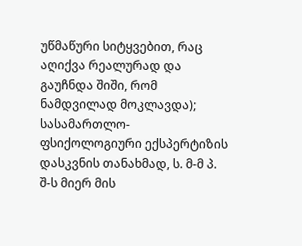უწმაწური სიტყვებით, რაც აღიქვა რეალურად და გაუჩნდა შიში, რომ ნამდვილად მოკლავდა); სასამართლო-ფსიქოლოგიური ექსპერტიზის დასკვნის თანახმად, ს. მ-მ პ. შ-ს მიერ მის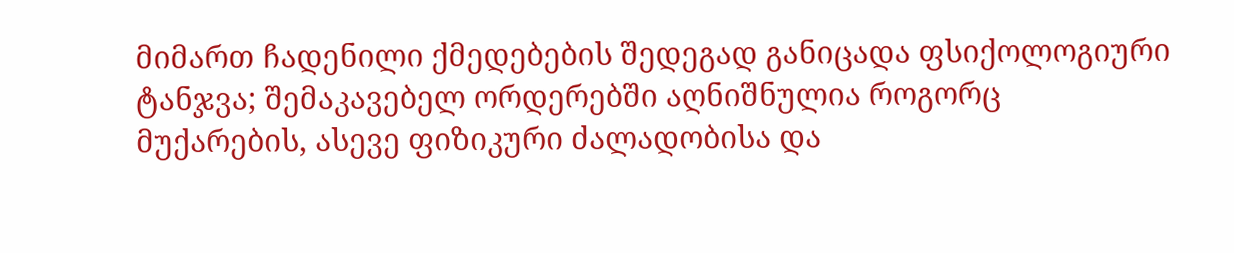მიმართ ჩადენილი ქმედებების შედეგად განიცადა ფსიქოლოგიური ტანჯვა; შემაკავებელ ორდერებში აღნიშნულია როგორც მუქარების, ასევე ფიზიკური ძალადობისა და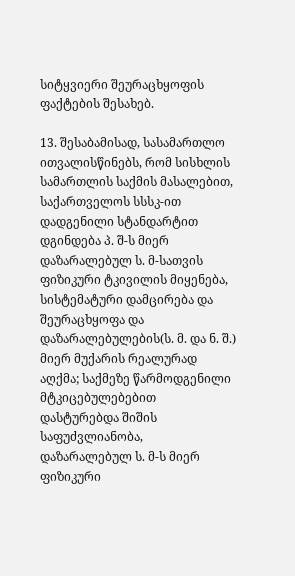სიტყვიერი შეურაცხყოფის ფაქტების შესახებ.

13. შესაბამისად, სასამართლო ითვალისწინებს, რომ სისხლის სამართლის საქმის მასალებით, საქართველოს სსსკ-ით დადგენილი სტანდარტით დგინდება პ. შ-ს მიერ დაზარალებულ ს. მ-სათვის ფიზიკური ტკივილის მიყენება, სისტემატური დამცირება და შეურაცხყოფა და დაზარალებულების(ს. მ. და ნ. შ.) მიერ მუქარის რეალურად აღქმა; საქმეზე წარმოდგენილი მტკიცებულებებით დასტურებდა შიშის საფუძვლიანობა, დაზარალებულ ს. მ-ს მიერ ფიზიკური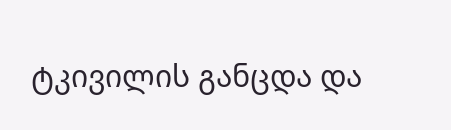ტკივილის განცდა და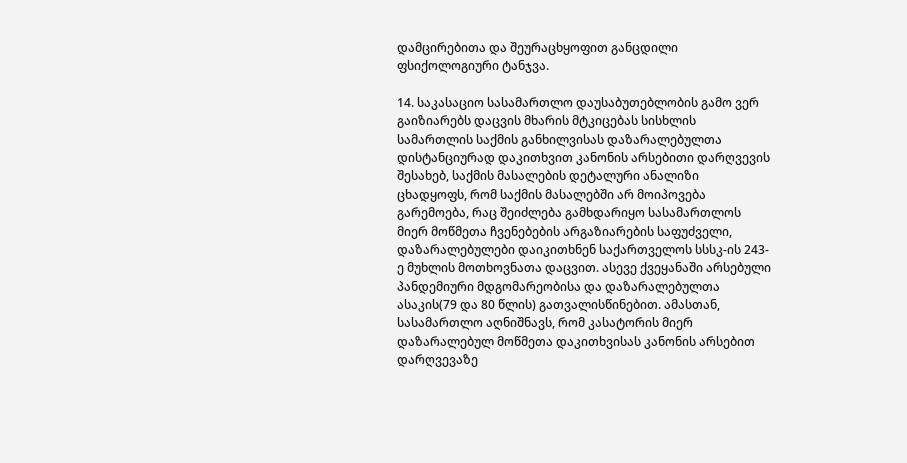დამცირებითა და შეურაცხყოფით განცდილი ფსიქოლოგიური ტანჯვა.

14. საკასაციო სასამართლო დაუსაბუთებლობის გამო ვერ გაიზიარებს დაცვის მხარის მტკიცებას სისხლის სამართლის საქმის განხილვისას დაზარალებულთა დისტანციურად დაკითხვით კანონის არსებითი დარღვევის შესახებ, საქმის მასალების დეტალური ანალიზი ცხადყოფს, რომ საქმის მასალებში არ მოიპოვება გარემოება, რაც შეიძლება გამხდარიყო სასამართლოს მიერ მოწმეთა ჩვენებების არგაზიარების საფუძველი, დაზარალებულები დაიკითხნენ საქართველოს სსსკ-ის 243-ე მუხლის მოთხოვნათა დაცვით. ასევე ქვეყანაში არსებული პანდემიური მდგომარეობისა და დაზარალებულთა ასაკის(79 და 80 წლის) გათვალისწინებით. ამასთან, სასამართლო აღნიშნავს, რომ კასატორის მიერ დაზარალებულ მოწმეთა დაკითხვისას კანონის არსებით დარღვევაზე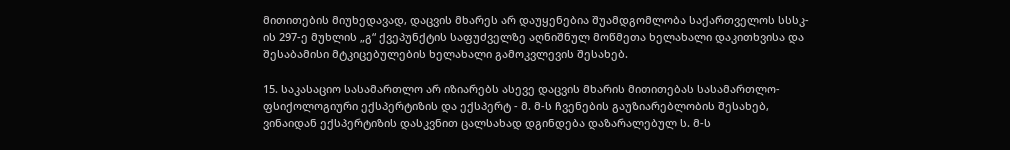მითითების მიუხედავად, დაცვის მხარეს არ დაუყენებია შუამდგომლობა საქართველოს სსსკ-ის 297-ე მუხლის „გ“ ქვეპუნქტის საფუძველზე აღნიშნულ მოწმეთა ხელახალი დაკითხვისა და შესაბამისი მტკიცებულების ხელახალი გამოკვლევის შესახებ.

15. საკასაციო სასამართლო არ იზიარებს ასევე დაცვის მხარის მითითებას სასამართლო-ფსიქოლოგიური ექსპერტიზის და ექსპერტ - მ. მ-ს ჩვენების გაუზიარებლობის შესახებ, ვინაიდან ექსპერტიზის დასკვნით ცალსახად დგინდება დაზარალებულ ს. მ-ს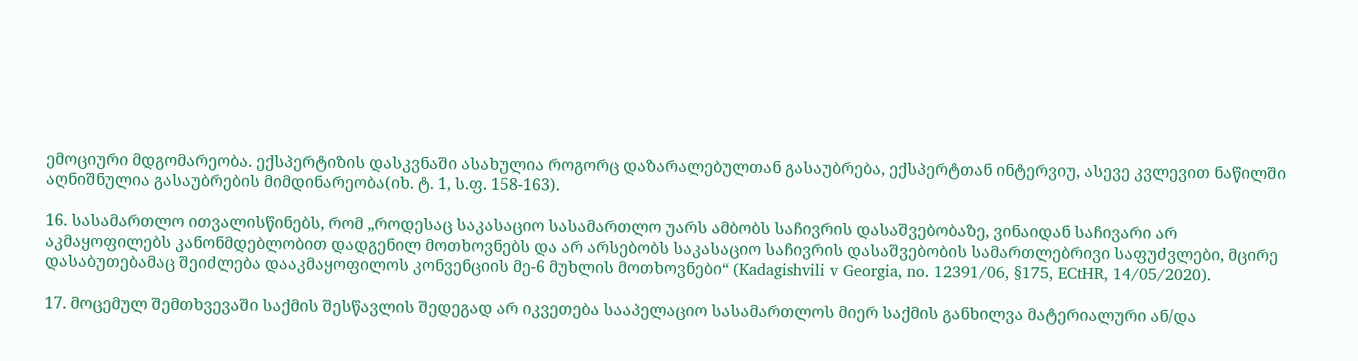ემოციური მდგომარეობა. ექსპერტიზის დასკვნაში ასახულია როგორც დაზარალებულთან გასაუბრება, ექსპერტთან ინტერვიუ, ასევე კვლევით ნაწილში აღნიშნულია გასაუბრების მიმდინარეობა(იხ. ტ. 1, ს.ფ. 158-163).

16. სასამართლო ითვალისწინებს, რომ „როდესაც საკასაციო სასამართლო უარს ამბობს საჩივრის დასაშვებობაზე, ვინაიდან საჩივარი არ აკმაყოფილებს კანონმდებლობით დადგენილ მოთხოვნებს და არ არსებობს საკასაციო საჩივრის დასაშვებობის სამართლებრივი საფუძვლები, მცირე დასაბუთებამაც შეიძლება დააკმაყოფილოს კონვენციის მე-6 მუხლის მოთხოვნები“ (Kadagishvili v Georgia, no. 12391/06, §175, ECtHR, 14/05/2020).

17. მოცემულ შემთხვევაში საქმის შესწავლის შედეგად არ იკვეთება სააპელაციო სასამართლოს მიერ საქმის განხილვა მატერიალური ან/და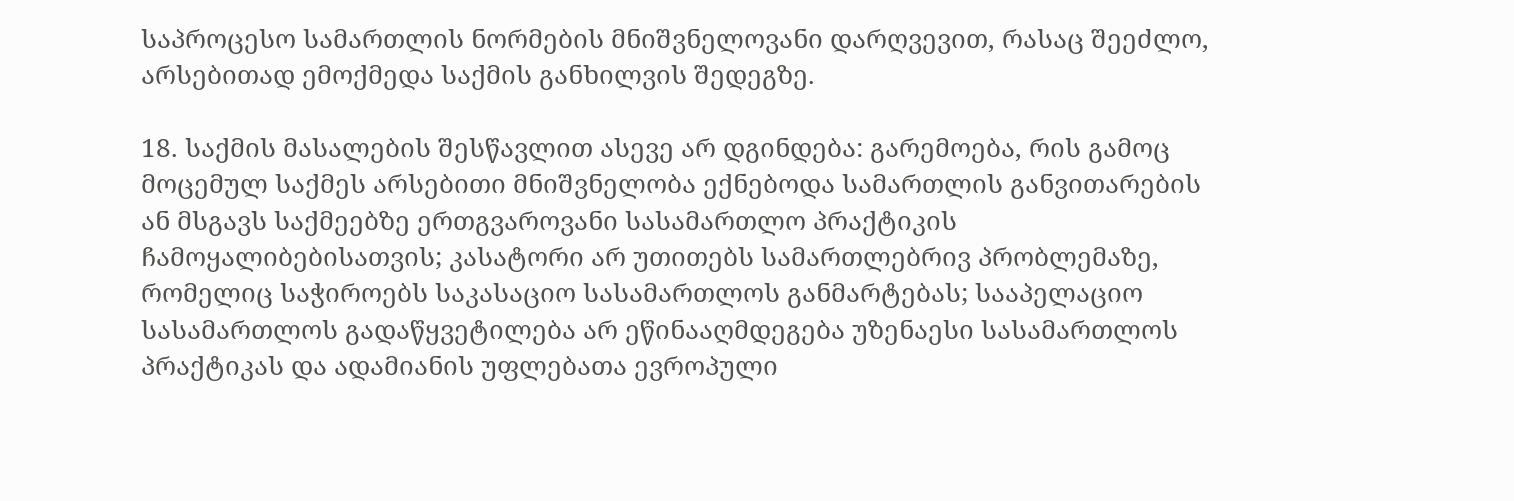საპროცესო სამართლის ნორმების მნიშვნელოვანი დარღვევით, რასაც შეეძლო, არსებითად ემოქმედა საქმის განხილვის შედეგზე.

18. საქმის მასალების შესწავლით ასევე არ დგინდება: გარემოება, რის გამოც მოცემულ საქმეს არსებითი მნიშვნელობა ექნებოდა სამართლის განვითარების ან მსგავს საქმეებზე ერთგვაროვანი სასამართლო პრაქტიკის ჩამოყალიბებისათვის; კასატორი არ უთითებს სამართლებრივ პრობლემაზე, რომელიც საჭიროებს საკასაციო სასამართლოს განმარტებას; სააპელაციო სასამართლოს გადაწყვეტილება არ ეწინააღმდეგება უზენაესი სასამართლოს პრაქტიკას და ადამიანის უფლებათა ევროპული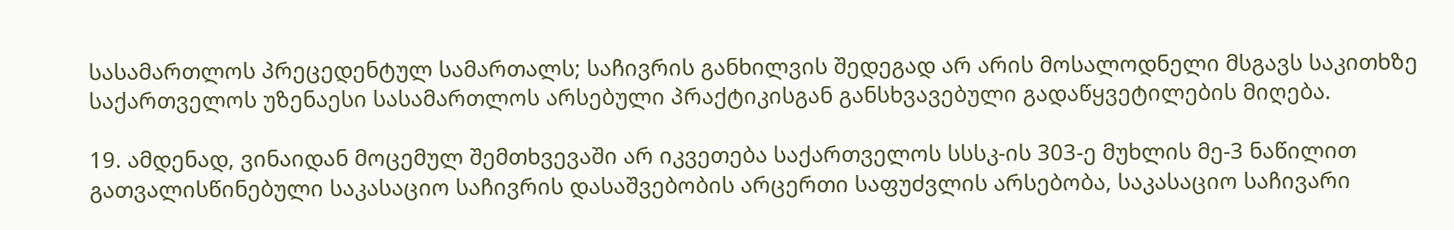სასამართლოს პრეცედენტულ სამართალს; საჩივრის განხილვის შედეგად არ არის მოსალოდნელი მსგავს საკითხზე საქართველოს უზენაესი სასამართლოს არსებული პრაქტიკისგან განსხვავებული გადაწყვეტილების მიღება.

19. ამდენად, ვინაიდან მოცემულ შემთხვევაში არ იკვეთება საქართველოს სსსკ-ის 303-ე მუხლის მე-3 ნაწილით გათვალისწინებული საკასაციო საჩივრის დასაშვებობის არცერთი საფუძვლის არსებობა, საკასაციო საჩივარი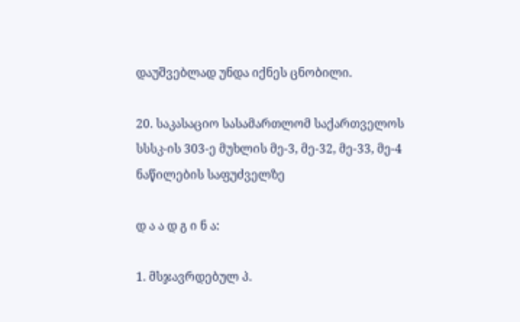დაუშვებლად უნდა იქნეს ცნობილი.

20. საკასაციო სასამართლომ საქართველოს სსსკ-ის 303-ე მუხლის მე-3, მე-32, მე-33, მე-4 ნაწილების საფუძველზე

დ ა ა დ გ ი ნ ა:

1. მსჯავრდებულ პ.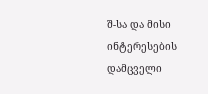შ-სა და მისი ინტერესების დამცველი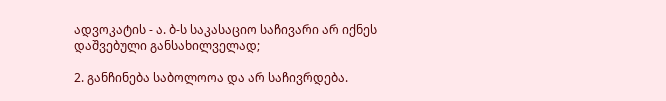ადვოკატის - ა. ბ-ს საკასაციო საჩივარი არ იქნეს დაშვებული განსახილველად;

2. განჩინება საბოლოოა და არ საჩივრდება.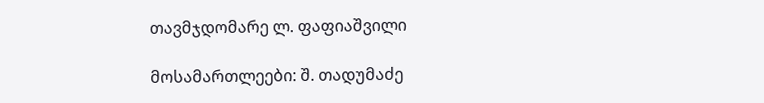თავმჯდომარე ლ. ფაფიაშვილი

მოსამართლეები: შ. თადუმაძე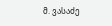მ. ვასაძე